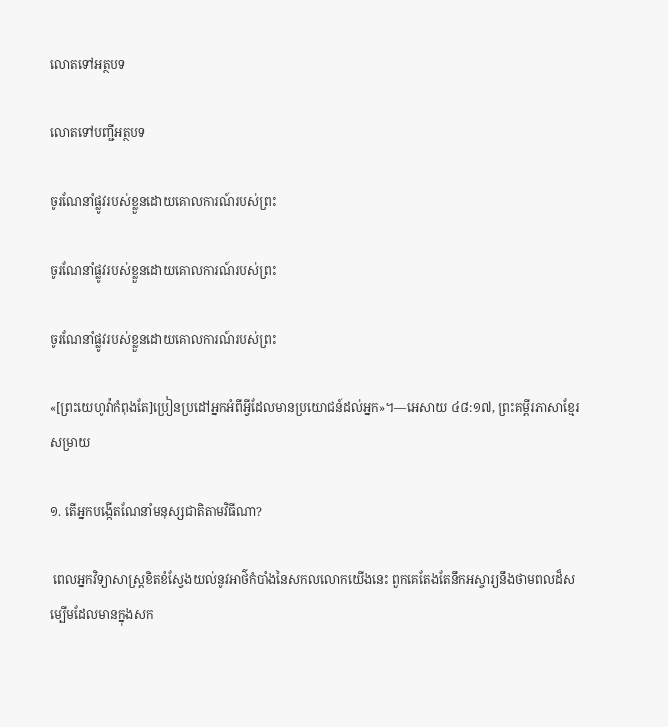លោតទៅអត្ថបទ

លោតទៅបញ្ជីអត្ថបទ

ចូរណែនាំផ្លូវរបស់ខ្លួនដោយគោលការណ៍របស់ព្រះ

ចូរណែនាំផ្លូវរបស់ខ្លួនដោយគោលការណ៍របស់ព្រះ

ចូរណែនាំផ្លូវរបស់ខ្លួនដោយគោលការណ៍របស់ព្រះ

«[ព្រះយេហូវ៉ាកំពុងតែ]ប្រៀនប្រដៅអ្នកអំពីអ្វីដែលមានប្រយោជន៍ដល់អ្នក»។—អេសាយ ៤៨:១៧, ព្រះគម្ពីរភាសាខ្មែរសម្រាយ

១. តើអ្នកបង្កើតណែនាំមនុស្សជាតិតាមវិធីណា?

 ពេលអ្នកវិទ្យាសាស្ត្រខិតខំស្វែងយល់នូវអាថ៌កំបាំងនៃសកលលោកយើងនេះ ពួកគេតែងតែនឹកអស្ចារ្យនឹងថាមពលដ៏សម្បើមដែលមានក្នុងសក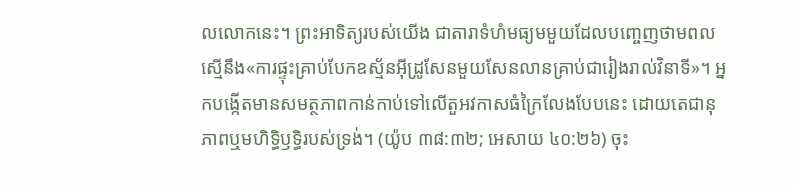លលោកនេះ។ ព្រះអាទិត្យរបស់យើង ជាតារាទំហំមធ្យមមួយដែលបញ្ចេញថាមពលស្មើនឹង«ការផ្ទុះគ្រាប់បែកឧស្ម័នអ៊ីដ្រូសែនមួយសែនលានគ្រាប់ជារៀងរាល់វិនាទី»។ អ្នកបង្កើតមានសមត្ថភាពកាន់កាប់ទៅលើតួអវកាសធំក្រៃលែងបែបនេះ ដោយតេជានុភាពឬមហិទ្ធិឫទ្ធិរបស់ទ្រង់។ (យ៉ូប ៣៨:៣២; អេសាយ ៤០:២៦) ចុះ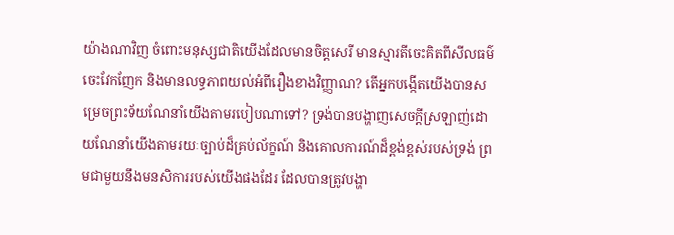យ៉ាងណាវិញ ចំពោះមនុស្សជាតិយើងដែលមានចិត្តសេរី មានស្មារតីចេះគិតពីសីលធម៌ ចេះវែកញែក និងមានលទ្ធភាពយល់អំពីរឿងខាងវិញ្ញាណ? តើអ្នកបង្កើតយើងបានសម្រេចព្រះទ័យណែនាំយើងតាមរបៀបណាទៅ? ទ្រង់បានបង្ហាញសេចក្ដីស្រឡាញ់ដោយណែនាំយើងតាមរយៈច្បាប់ដ៏គ្រប់ល័ក្ខណ៍ និងគោលការណ៍ដ៏ខ្ពង់ខ្ពស់របស់ទ្រង់ ព្រមជាមួយនឹងមនសិការរបស់យើងផងដែរ ដែលបានត្រូវបង្ហា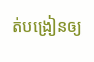ត់បង្រៀនឲ្យ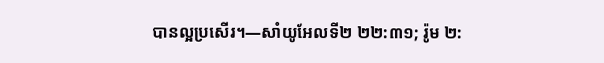បានល្អប្រសើរ។—សាំយូអែលទី២ ២២:៣១; រ៉ូម ២: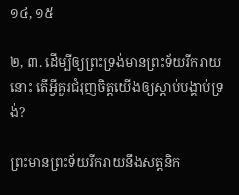១៤, ១៥

២, ៣. ដើម្បីឲ្យព្រះទ្រង់មានព្រះទ័យរីករាយនោះ តើអ្វីគួរជំរុញចិត្តយើងឲ្យស្ដាប់បង្គាប់ទ្រង់?

ព្រះមានព្រះទ័យរីករាយនឹងសត្តនិក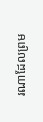រណាដែលព្រម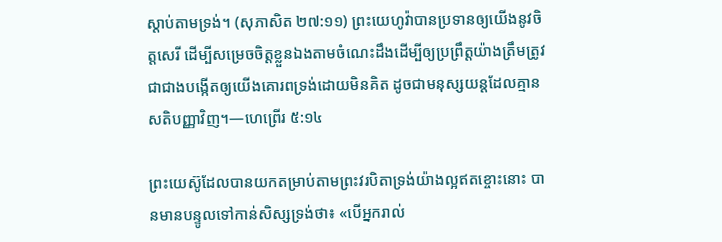ស្ដាប់តាមទ្រង់។ (សុភាសិត ២៧:១១) ព្រះយេហូវ៉ាបានប្រទានឲ្យយើងនូវចិត្តសេរី ដើម្បីសម្រេចចិត្តខ្លួនឯងតាមចំណេះដឹងដើម្បីឲ្យប្រព្រឹត្តយ៉ាងត្រឹមត្រូវ ជាជាងបង្កើតឲ្យយើងគោរពទ្រង់ដោយមិនគិត ដូចជាមនុស្សយន្តដែលគ្មានសតិបញ្ញាវិញ។—ហេព្រើរ ៥:១៤

ព្រះយេស៊ូដែលបានយកតម្រាប់តាមព្រះវរបិតាទ្រង់យ៉ាងល្អឥតខ្ចោះនោះ បានមានបន្ទូលទៅកាន់សិស្សទ្រង់ថា៖ «បើអ្នករាល់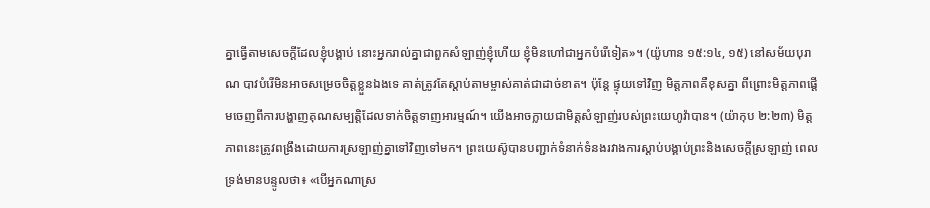គ្នាធ្វើតាមសេចក្ដីដែលខ្ញុំបង្គាប់ នោះអ្នករាល់គ្នាជាពួកសំឡាញ់ខ្ញុំហើយ ខ្ញុំមិនហៅជាអ្នកបំរើទៀត»។ (យ៉ូហាន ១៥:១៤, ១៥) នៅសម័យបុរាណ បាវបំរើមិនអាចសម្រេចចិត្តខ្លួនឯងទេ គាត់ត្រូវតែស្ដាប់តាមម្ចាស់គាត់ជាដាច់ខាត។ ប៉ុន្តែ ផ្ទុយទៅវិញ មិត្តភាពគឺខុសគ្នា ពីព្រោះមិត្តភាពផ្ដើមចេញពីការបង្ហាញគុណសម្បត្ដិដែលទាក់ចិត្តទាញអារម្មណ៍។ យើងអាចក្លាយជាមិត្តសំឡាញ់របស់ព្រះយេហូវ៉ាបាន។ (យ៉ាកុប ២:២៣) មិត្តភាពនេះត្រូវពង្រឹងដោយការស្រឡាញ់គ្នាទៅវិញទៅមក។ ព្រះយេស៊ូបានបញ្ជាក់ទំនាក់ទំនងរវាងការស្ដាប់បង្គាប់ព្រះនិងសេចក្ដីស្រឡាញ់ ពេលទ្រង់មានបន្ទូលថា៖ «បើអ្នកណាស្រ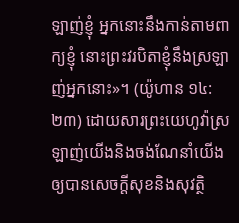ឡាញ់ខ្ញុំ អ្នកនោះនឹងកាន់តាមពាក្យខ្ញុំ នោះព្រះវរបិតាខ្ញុំនឹងស្រឡាញ់អ្នកនោះ»។ (យ៉ូហាន ១៤:២៣) ដោយសារព្រះយេហូវ៉ាស្រឡាញ់យើងនិងចង់ណែនាំយើងឲ្យបានសេចក្ដីសុខនិងសុវត្ថិ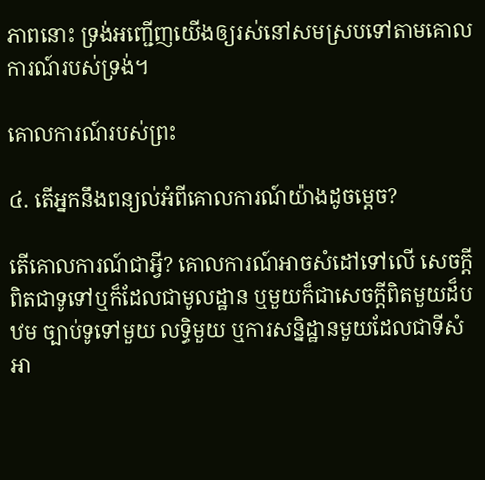ភាពនោះ ទ្រង់អញ្ជើញយើងឲ្យរស់នៅសមស្របទៅតាមគោលការណ៍របស់ទ្រង់។

គោលការណ៍របស់ព្រះ

៤. តើអ្នកនឹងពន្យល់អំពីគោលការណ៍យ៉ាងដូចម្ដេច?

តើគោលការណ៍ជាអ្វី? គោលការណ៍អាចសំដៅទៅលើ សេចក្ដីពិតជាទូទៅឬក៏ដែលជាមូលដ្ឋាន ឬមួយក៏ជាសេចក្ដីពិតមួយដ៏បឋម ច្បាប់ទូទៅមួយ លទ្ធិមួយ ឬការសន្និដ្ឋានមួយដែលជាទីសំអា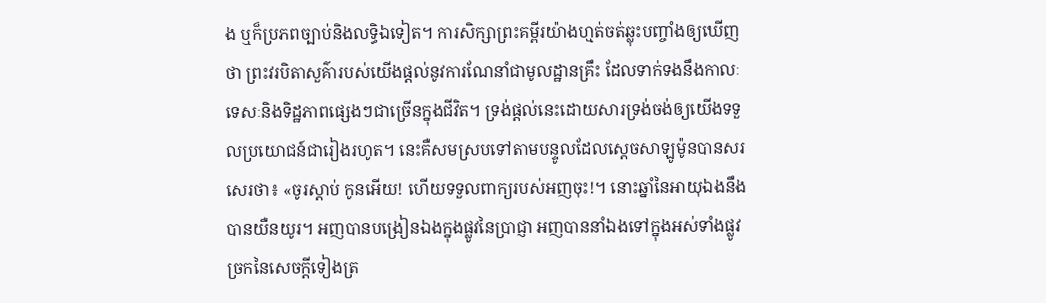ង ឬក៏ប្រភពច្បាប់និងលទ្ធិឯទៀត។ ការសិក្សាព្រះគម្ពីរយ៉ាងហ្មត់ចត់ឆ្លុះបញ្ចាំងឲ្យឃើញថា ព្រះវរបិតាសួគ៌ារបស់យើងផ្ដល់នូវការណែនាំជាមូលដ្ឋានគ្រឹះ ដែលទាក់ទងនឹងកាលៈទេសៈនិងទិដ្ឋភាពផ្សេងៗជាច្រើនក្នុងជីវិត។ ទ្រង់ផ្ដល់នេះដោយសារទ្រង់ចង់ឲ្យយើងទទួលប្រយោជន៍ជារៀងរហូត។ នេះគឺសមស្របទៅតាមបន្ទូលដែលស្តេចសាឡូម៉ូនបានសរសេរថា៖ «ចូរស្ដាប់ កូនអើយ! ហើយទទួលពាក្យរបស់អញចុះ!។ នោះឆ្នាំនៃអាយុឯងនឹងបានយឺនយូរ។ អញបានបង្រៀនឯងក្នុងផ្លូវនៃប្រាជ្ញា អញបាននាំឯងទៅក្នុងអស់ទាំងផ្លូវច្រកនៃសេចក្ដីទៀងត្រ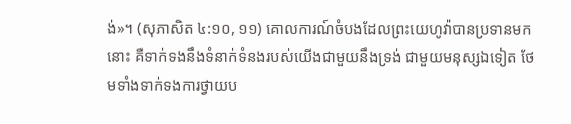ង់»។ (សុភាសិត ៤:១០, ១១) គោលការណ៍ចំបងដែលព្រះយេហូវ៉ាបានប្រទានមកនោះ គឺទាក់ទងនឹងទំនាក់ទំនងរបស់យើងជាមួយនឹងទ្រង់ ជាមួយមនុស្សឯទៀត ថែមទាំងទាក់ទងការថ្វាយប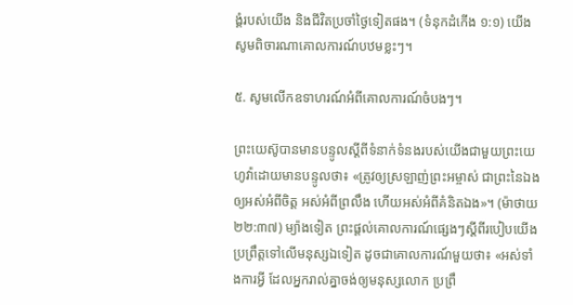ង្គំរបស់យើង និងជីវិតប្រចាំថ្ងៃទៀតផង។ (ទំនុកដំកើង ១:១) យើងសូមពិចារណាគោលការណ៍បឋមខ្លះៗ។

៥. សូមលើកឧទាហរណ៍អំពីគោលការណ៍ចំបងៗ។

ព្រះយេស៊ូបានមានបន្ទូលស្តីពីទំនាក់ទំនងរបស់យើងជាមួយព្រះយេហូវ៉ាដោយមានបន្ទូលថា៖ «ត្រូវឲ្យស្រឡាញ់ព្រះអម្ចាស់ ជាព្រះនៃឯងឲ្យអស់អំពីចិត្ត អស់អំពីព្រលឹង ហើយអស់អំពីគំនិតឯង»។ (ម៉ាថាយ ២២:៣៧) ម្យ៉ាងទៀត ព្រះផ្ដល់គោលការណ៍ផ្សេងៗស្តីពីរបៀបយើងប្រព្រឹត្តទៅលើមនុស្សឯទៀត ដូចជាគោលការណ៍មួយថា៖ «អស់ទាំងការអ្វី ដែលអ្នករាល់គ្នាចង់ឲ្យមនុស្សលោក ប្រព្រឹ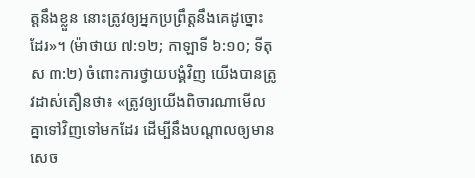ត្តនឹងខ្លួន នោះត្រូវឲ្យអ្នកប្រព្រឹត្តនឹងគេដូច្នោះដែរ»។ (ម៉ាថាយ ៧:១២; កាឡាទី ៦:១០; ទីតុស ៣:២) ចំពោះការថ្វាយបង្គំវិញ យើងបានត្រូវដាស់តឿនថា៖ «ត្រូវឲ្យយើងពិចារណាមើលគ្នាទៅវិញទៅមកដែរ ដើម្បីនឹងបណ្ដាលឲ្យមានសេច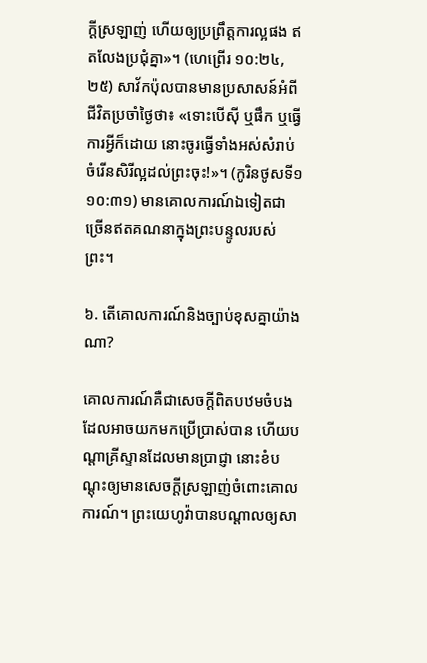ក្ដីស្រឡាញ់ ហើយឲ្យប្រព្រឹត្តការល្អផង ឥតលែងប្រជុំគ្នា»។ (ហេព្រើរ ១០:២៤, ២៥) សាវ័កប៉ុលបានមានប្រសាសន៍អំពីជីវិតប្រចាំថ្ងៃថា៖ «ទោះបើស៊ី ឬផឹក ឬធ្វើការអ្វីក៏ដោយ នោះចូរធ្វើទាំងអស់សំរាប់ចំរើនសិរីល្អដល់ព្រះចុះ!»។ (កូរិនថូសទី១ ១០:៣១) មានគោលការណ៍ឯទៀតជាច្រើនឥតគណនាក្នុងព្រះបន្ទូលរបស់ព្រះ។

៦. តើគោលការណ៍និងច្បាប់ខុសគ្នាយ៉ាងណា?

គោលការណ៍គឺជាសេចក្ដីពិតបឋមចំបងដែលអាចយកមកប្រើប្រាស់បាន ហើយបណ្ដាគ្រីស្ទានដែលមានប្រាជ្ញា នោះខំបណ្ដុះឲ្យមានសេចក្ដីស្រឡាញ់ចំពោះគោលការណ៍។ ព្រះយេហូវ៉ាបានបណ្ដាលឲ្យសា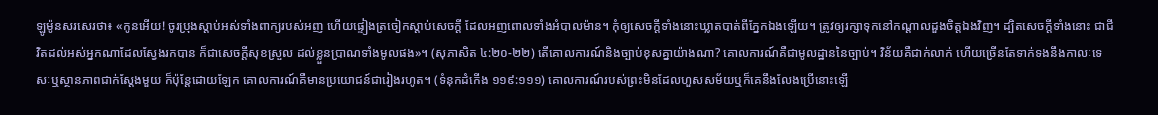ឡូម៉ូនសរសេរថា៖ «កូនអើយ! ចូរប្រុងស្ដាប់អស់ទាំងពាក្យរបស់អញ ហើយផ្ទៀងត្រចៀកស្ដាប់សេចក្ដី ដែលអញពោលទាំងអំបាលម៉ាន។ កុំឲ្យសេចក្ដីទាំងនោះឃ្លាតបាត់ពីភ្នែកឯងឡើយ។ ត្រូវឲ្យរក្សាទុកនៅកណ្ដាលដួងចិត្តឯងវិញ។ ដ្បិតសេចក្ដីទាំងនោះ ជាជីវិតដល់អស់អ្នកណាដែលស្វែងរកបាន ក៏ជាសេចក្ដីសុខស្រួល ដល់ខ្លួនប្រាណទាំងមូលផង»។ (សុភាសិត ៤:២០-២២) តើគោលការណ៍និងច្បាប់ខុសគ្នាយ៉ាងណា? គោលការណ៍គឺជាមូលដ្ឋាននៃច្បាប់។ វិន័យគឺជាក់លាក់ ហើយច្រើនតែទាក់ទងនឹងកាលៈទេសៈឬស្ថានភាពជាក់ស្តែងមួយ ក៏ប៉ុន្តែដោយឡែក គោលការណ៍គឺមានប្រយោជន៍ជារៀងរហូត។ (ទំនុកដំកើង ១១៩:១១១) គោលការណ៍របស់ព្រះមិនដែលហួសសម័យឬក៏គេនឹងលែងប្រើនោះឡើ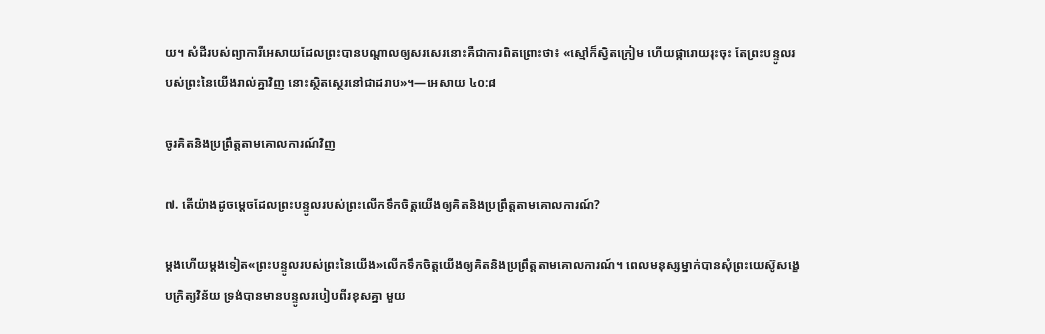យ។ សំដីរបស់ព្យាការីអេសាយដែលព្រះបានបណ្ដាលឲ្យសរសេរនោះគឺជាការពិតព្រោះថា៖ «ស្មៅក៏ស្វិតក្រៀម ហើយផ្ការោយរុះចុះ តែព្រះបន្ទូលរបស់ព្រះនៃយើងរាល់គ្នាវិញ នោះស្ថិតស្ថេរនៅជាដរាប»។—អេសាយ ៤០:៨

ចូរគិតនិងប្រព្រឹត្តតាមគោលការណ៍វិញ

៧. តើយ៉ាងដូចម្ដេចដែលព្រះបន្ទូលរបស់ព្រះលើកទឹកចិត្តយើងឲ្យគិតនិងប្រព្រឹត្តតាមគោលការណ៍?

ម្ដងហើយម្ដងទៀត«ព្រះបន្ទូលរបស់ព្រះនៃយើង»លើកទឹកចិត្តយើងឲ្យគិតនិងប្រព្រឹត្តតាមគោលការណ៍។ ពេលមនុស្សម្នាក់បានសុំព្រះយេស៊ូសង្ខេបក្រិត្យវិន័យ ទ្រង់បានមានបន្ទូលរបៀបពីរខុសគ្នា មួយ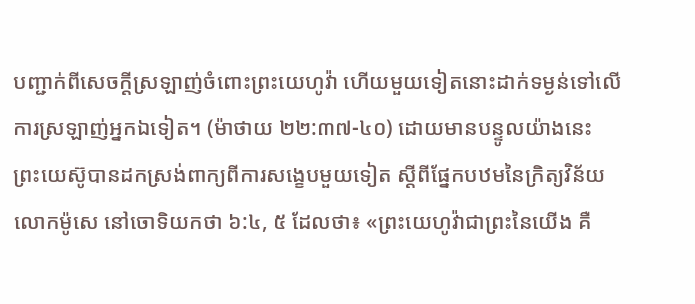បញ្ជាក់ពីសេចក្ដីស្រឡាញ់ចំពោះព្រះយេហូវ៉ា ហើយមួយទៀតនោះដាក់ទម្ងន់ទៅលើការស្រឡាញ់អ្នកឯទៀត។ (ម៉ាថាយ ២២:៣៧-៤០) ដោយមានបន្ទូលយ៉ាងនេះ ព្រះយេស៊ូបានដកស្រង់ពាក្យពីការសង្ខេបមួយទៀត ស្តីពីផ្នែកបឋមនៃក្រិត្យវិន័យលោកម៉ូសេ នៅចោទិយកថា ៦:៤, ៥ ដែលថា៖ «ព្រះយេហូវ៉ាជាព្រះនៃយើង គឺ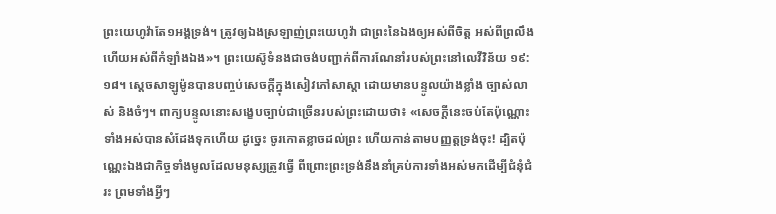ព្រះយេហូវ៉ាតែ១អង្គទ្រង់។ ត្រូវឲ្យឯងស្រឡាញ់ព្រះយេហូវ៉ា ជាព្រះនៃឯងឲ្យអស់ពីចិត្ត អស់ពីព្រលឹង ហើយអស់ពីកំឡាំងឯង»។ ព្រះយេស៊ូទំនងជាចង់បញ្ជាក់ពីការណែនាំរបស់ព្រះនៅលេវីវិន័យ ១៩:១៨។ ស្តេចសាឡូម៉ូនបានបញ្ចប់សេចក្ដីក្នុងសៀវភៅសាស្ដា ដោយមានបន្ទូលយ៉ាងខ្លាំង ច្បាស់លាស់ និងចំៗ។ ពាក្យបន្ទូលនោះសង្ខេបច្បាប់ជាច្រើនរបស់ព្រះដោយថា៖ «សេចក្ដីនេះចប់តែប៉ុណ្ណោះ ទាំងអស់បានសំដែងទុកហើយ ដូច្នេះ ចូរកោតខ្លាចដល់ព្រះ ហើយកាន់តាមបញ្ញត្តទ្រង់ចុះ! ដ្បិតប៉ុណ្ណេះឯងជាកិច្ចទាំងមូលដែលមនុស្សត្រូវធ្វើ ពីព្រោះព្រះទ្រង់នឹងនាំគ្រប់ការទាំងអស់មកដើម្បីជំនុំជំរះ ព្រមទាំងអ្វីៗ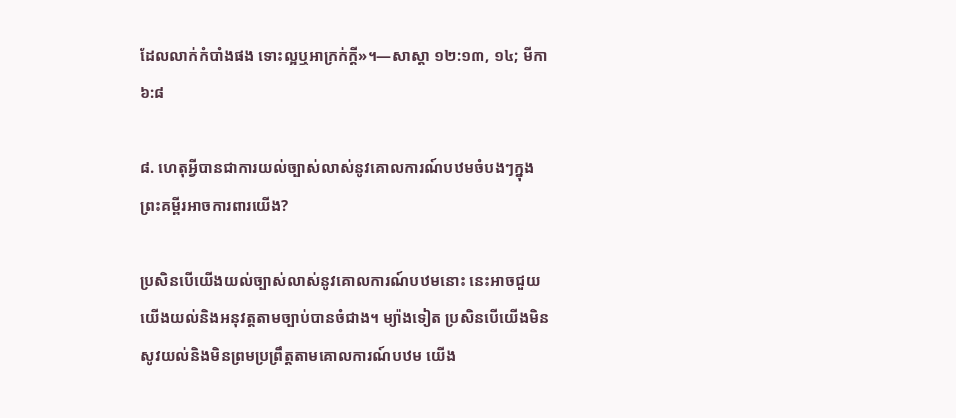ដែលលាក់កំបាំងផង ទោះល្អឬអាក្រក់ក្ដី»។—សាស្ដា ១២:១៣, ១៤; មីកា ៦:៨

៨. ហេតុអ្វីបានជាការយល់ច្បាស់លាស់នូវគោលការណ៍បឋមចំបងៗក្នុងព្រះគម្ពីរអាចការពារយើង?

ប្រសិនបើយើងយល់ច្បាស់លាស់នូវគោលការណ៍បឋមនោះ នេះអាចជួយយើងយល់និងអនុវត្តតាមច្បាប់បានចំជាង។ ម្យ៉ាងទៀត ប្រសិនបើយើងមិនសូវយល់និងមិនព្រមប្រព្រឹត្តតាមគោលការណ៍បឋម យើង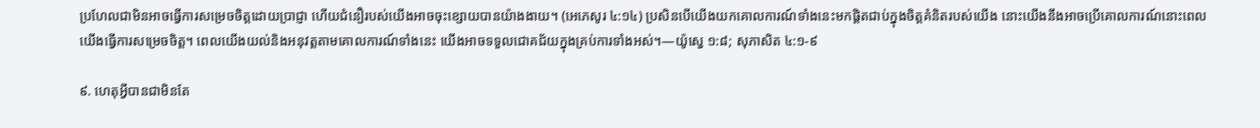ប្រហែលជាមិនអាចធ្វើការសម្រេចចិត្តដោយប្រាជ្ញា ហើយជំនឿរបស់យើងអាចចុះខ្សោយបានយ៉ាងងាយ។ (អេភេសូរ ៤:១៤) ប្រសិនបើយើងយកគោលការណ៍ទាំងនេះមកផ្ដិតជាប់ក្នុងចិត្តគំនិតរបស់យើង នោះយើងនឹងអាចប្រើគោលការណ៍នោះពេលយើងធ្វើការសម្រេចចិត្ត។ ពេលយើងយល់និងអនុវត្តតាមគោលការណ៍ទាំងនេះ យើងអាចទទួលជោគជ័យក្នុងគ្រប់ការទាំងអស់។—យ៉ូស្វេ ១:៨; សុភាសិត ៤:១-៩

៩. ហេតុអ្វីបានជាមិនតែ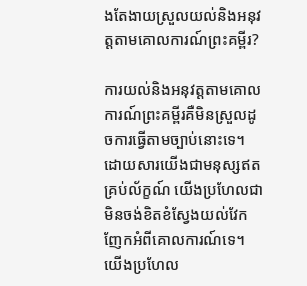ងតែងាយស្រួលយល់និងអនុវត្តតាមគោលការណ៍ព្រះគម្ពីរ?

ការយល់និងអនុវត្តតាមគោលការណ៍ព្រះគម្ពីរគឺមិនស្រួលដូចការធ្វើតាមច្បាប់នោះទេ។ ដោយសារយើងជាមនុស្សឥតគ្រប់ល័ក្ខណ៍ យើងប្រហែលជាមិនចង់ខិតខំស្វែងយល់វែកញែកអំពីគោលការណ៍ទេ។ យើងប្រហែល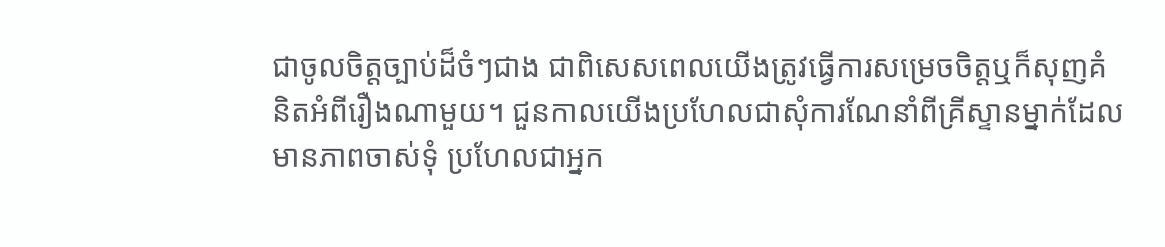ជាចូលចិត្តច្បាប់ដ៏ចំៗជាង ជាពិសេសពេលយើងត្រូវធ្វើការសម្រេចចិត្តឬក៏សុញគំនិតអំពីរឿងណាមួយ។ ជួនកាលយើងប្រហែលជាសុំការណែនាំពីគ្រីស្ទានម្នាក់ដែលមានភាពចាស់ទុំ ប្រហែលជាអ្នក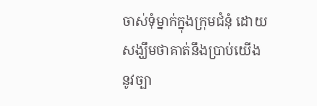ចាស់ទុំម្នាក់ក្នុងក្រុមជំនុំ ដោយសង្ឃឹមថាគាត់នឹងប្រាប់យើងនូវច្បា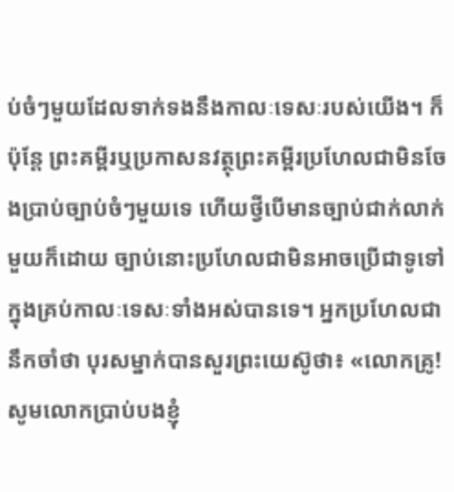ប់ចំៗមួយដែលទាក់ទងនឹងកាលៈទេសៈរបស់យើង។ ក៏ប៉ុន្តែ ព្រះគម្ពីរឬប្រកាសនវត្ថុព្រះគម្ពីរប្រហែលជាមិនចែងប្រាប់ច្បាប់ចំៗមួយទេ ហើយថ្វីបើមានច្បាប់ជាក់លាក់មួយក៏ដោយ ច្បាប់នោះប្រហែលជាមិនអាចប្រើជាទូទៅក្នុងគ្រប់កាលៈទេសៈទាំងអស់បានទេ។ អ្នកប្រហែលជានឹកចាំថា បុរសម្នាក់បានសួរព្រះយេស៊ូថា៖ «លោកគ្រូ! សូមលោកប្រាប់បងខ្ញុំ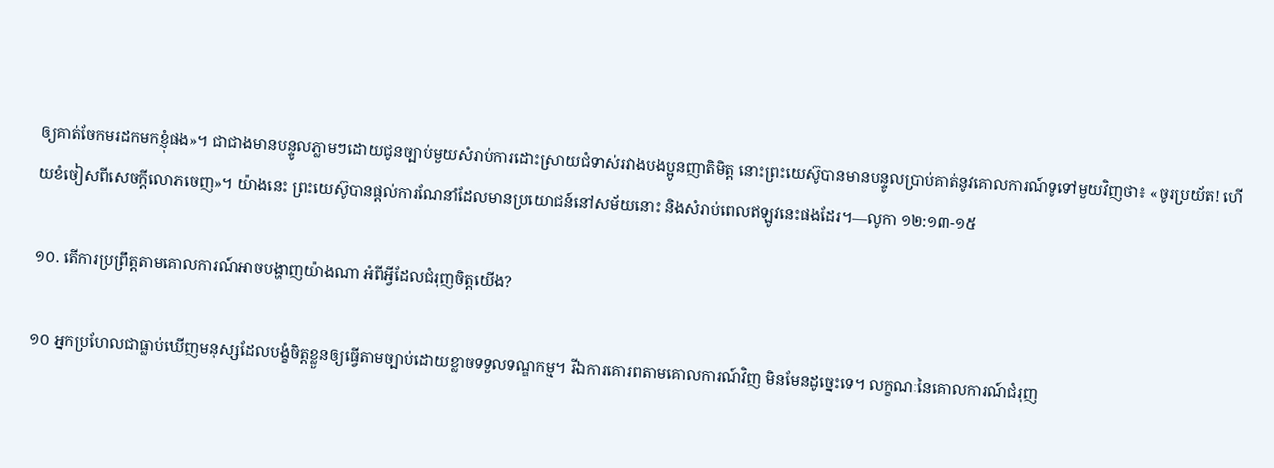ឲ្យគាត់ចែកមរដកមកខ្ញុំផង»។ ជាជាងមានបន្ទូលភ្លាមៗដោយជូនច្បាប់មួយសំរាប់ការដោះស្រាយជំទាស់រវាងបងប្អូនញាតិមិត្ត នោះព្រះយេស៊ូបានមានបន្ទូលប្រាប់គាត់នូវគោលការណ៍ទូទៅមួយវិញថា៖ «ចូរប្រយ័ត! ហើយខំចៀសពីសេចក្ដីលោភចេញ»។ យ៉ាងនេះ ព្រះយេស៊ូបានផ្ដល់ការណែនាំដែលមានប្រយោជន៍នៅសម័យនោះ និងសំរាប់ពេលឥឡូវនេះផងដែរ។—លូកា ១២:១៣-១៥

១០. តើការប្រព្រឹត្តតាមគោលការណ៍អាចបង្ហាញយ៉ាងណា អំពីអ្វីដែលជំរុញចិត្តយើង?

១០ អ្នកប្រហែលជាធ្លាប់ឃើញមនុស្សដែលបង្ខំចិត្តខ្លួនឲ្យធ្វើតាមច្បាប់ដោយខ្លាចទទួលទណ្ឌកម្ម។ រីឯការគោរពតាមគោលការណ៍វិញ មិនមែនដូច្នេះទេ។ លក្ខណៈនៃគោលការណ៍ជំរុញ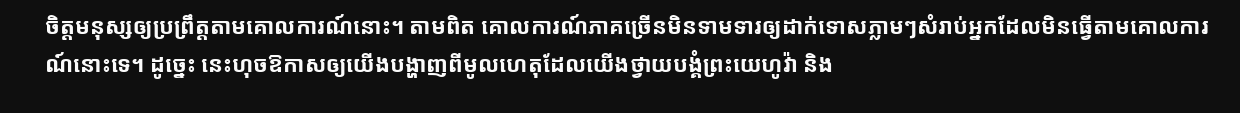ចិត្តមនុស្សឲ្យប្រព្រឹត្តតាមគោលការណ៍នោះ។ តាមពិត គោលការណ៍ភាគច្រើនមិនទាមទារឲ្យដាក់ទោសភ្លាមៗសំរាប់អ្នកដែលមិនធ្វើតាមគោលការណ៍នោះទេ។ ដូច្នេះ នេះហុចឱកាសឲ្យយើងបង្ហាញពីមូលហេតុដែលយើងថ្វាយបង្គំព្រះយេហូវ៉ា និង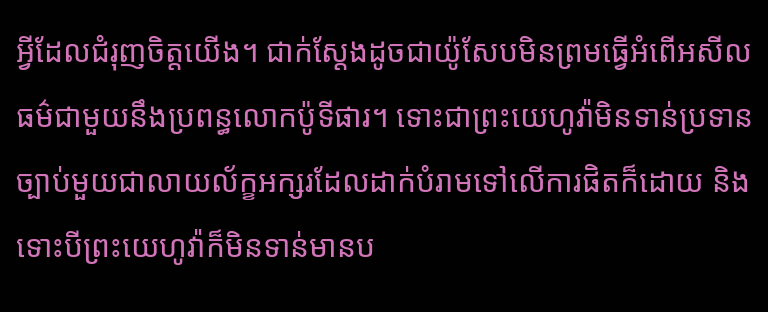អ្វីដែលជំរុញចិត្តយើង។ ជាក់ស្តែងដូចជាយ៉ូសែបមិនព្រមធ្វើអំពើអសីលធម៌ជាមួយនឹងប្រពន្ធលោកប៉ូទីផារ។ ទោះជាព្រះយេហូវ៉ាមិនទាន់ប្រទានច្បាប់មួយជាលាយល័ក្ខអក្សរដែលដាក់បំរាមទៅលើការផិតក៏ដោយ និងទោះបីព្រះយេហូវ៉ាក៏មិនទាន់មានប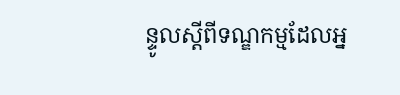ន្ទូលស្តីពីទណ្ឌកម្មដែលអ្ន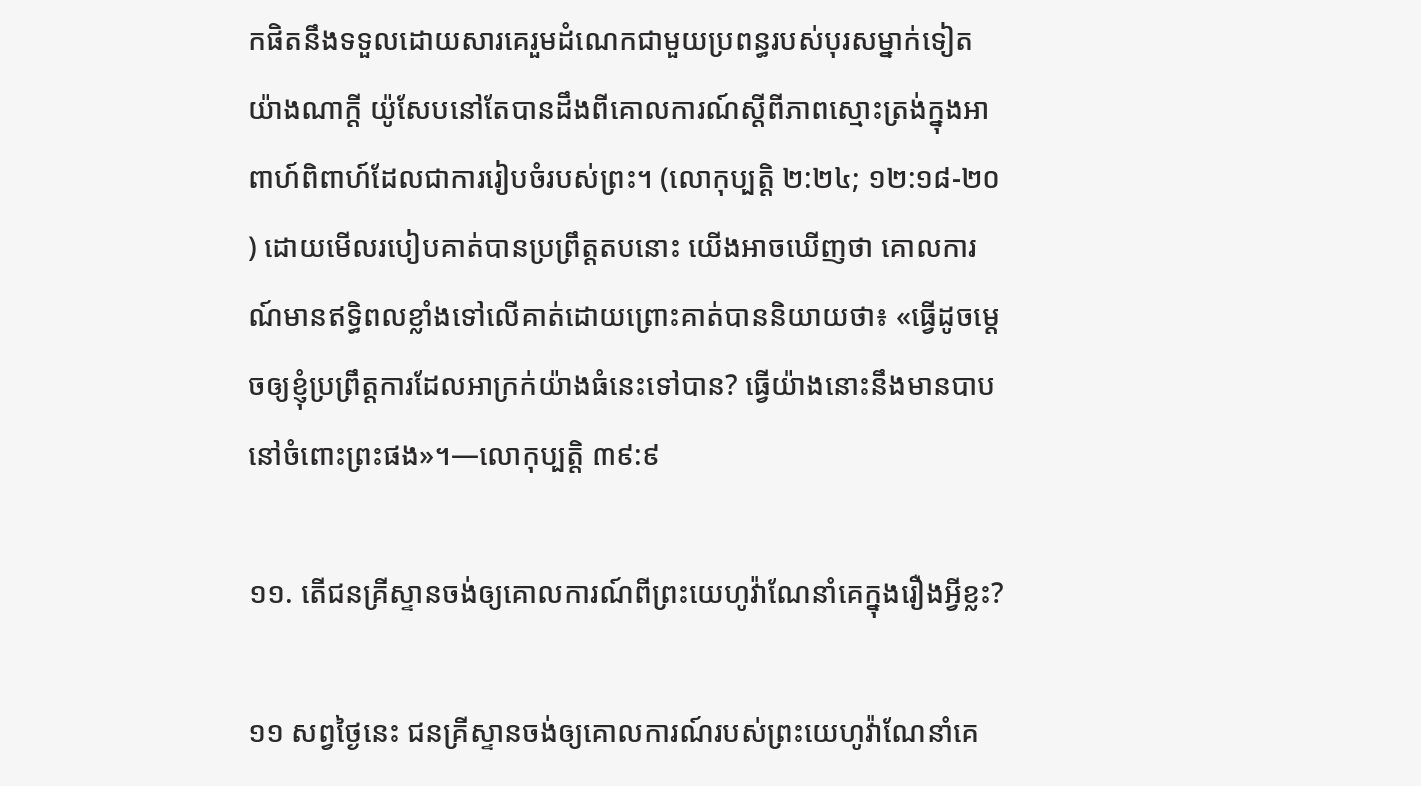កផិតនឹងទទួលដោយសារគេរួមដំណេកជាមួយប្រពន្ធរបស់បុរសម្នាក់ទៀតយ៉ាងណាក្ដី យ៉ូសែបនៅតែបានដឹងពីគោលការណ៍ស្តីពីភាពស្មោះត្រង់ក្នុងអាពាហ៍ពិពាហ៍ដែលជាការរៀបចំរបស់ព្រះ។ (លោកុប្បត្តិ ២:២៤; ១២:១៨-២០) ដោយមើលរបៀបគាត់បានប្រព្រឹត្តតបនោះ យើងអាចឃើញថា គោលការណ៍មានឥទ្ធិពលខ្លាំងទៅលើគាត់ដោយព្រោះគាត់បាននិយាយថា៖ «ធ្វើដូចម្ដេចឲ្យខ្ញុំប្រព្រឹត្តការដែលអាក្រក់យ៉ាងធំនេះទៅបាន? ធ្វើយ៉ាងនោះនឹងមានបាបនៅចំពោះព្រះផង»។—លោកុប្បត្តិ ៣៩:៩

១១. តើជនគ្រីស្ទានចង់ឲ្យគោលការណ៍ពីព្រះយេហូវ៉ាណែនាំគេក្នុងរឿងអ្វីខ្លះ?

១១ សព្វថ្ងៃនេះ ជនគ្រីស្ទានចង់ឲ្យគោលការណ៍របស់ព្រះយេហូវ៉ាណែនាំគេ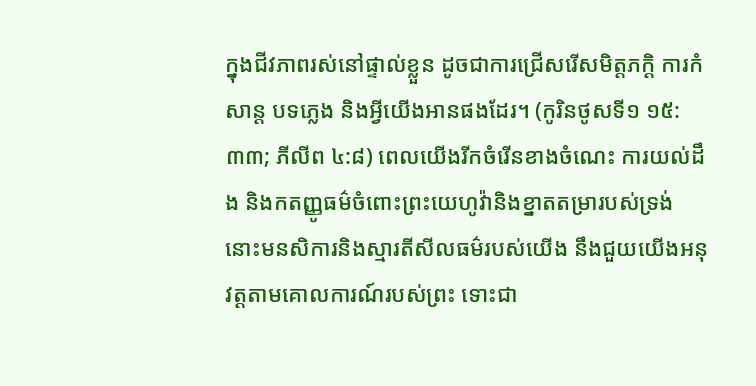ក្នុងជីវភាពរស់នៅផ្ទាល់ខ្លួន ដូចជាការជ្រើសរើសមិត្តភក្ដិ ការកំសាន្ត បទភ្លេង និងអ្វីយើងអានផងដែរ។ (កូរិនថូសទី១ ១៥:៣៣; ភីលីព ៤:៨) ពេលយើងរីកចំរើនខាងចំណេះ ការយល់ដឹង និងកតញ្ញូធម៌ចំពោះព្រះយេហូវ៉ានិងខ្នាតតម្រារបស់ទ្រង់ នោះមនសិការនិងស្មារតីសីលធម៌របស់យើង នឹងជួយយើងអនុវត្តតាមគោលការណ៍របស់ព្រះ ទោះជា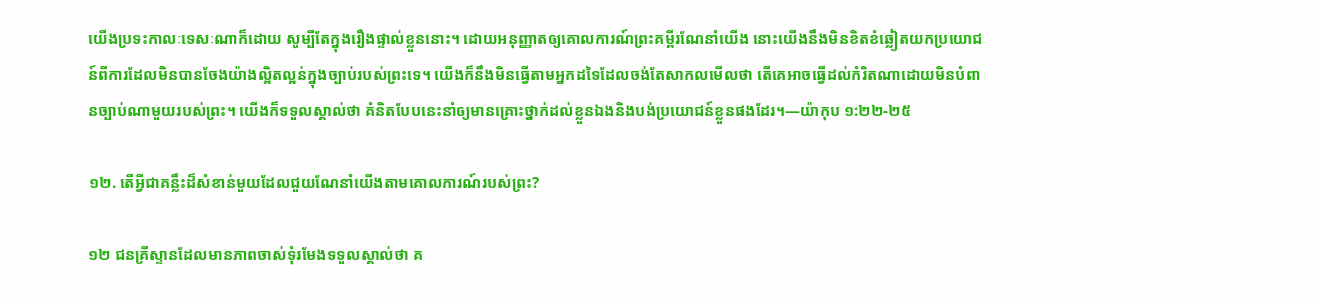យើងប្រទះកាលៈទេសៈណាក៏ដោយ សូម្បីតែក្នុងរឿងផ្ទាល់ខ្លួននោះ។ ដោយអនុញ្ញាតឲ្យគោលការណ៍ព្រះគម្ពីរណែនាំយើង នោះយើងនឹងមិនខិតខំឆ្លៀតយកប្រយោជន៍ពីការដែលមិនបានចែងយ៉ាងល្អិតល្អន់ក្នុងច្បាប់របស់ព្រះទេ។ យើងក៏នឹងមិនធ្វើតាមអ្នកដទៃដែលចង់តែសាកលមើលថា តើគេអាចធ្វើដល់កំរិតណាដោយមិនបំពានច្បាប់ណាមួយរបស់ព្រះ។ យើងក៏ទទួលស្គាល់ថា គំនិតបែបនេះនាំឲ្យមានគ្រោះថ្នាក់ដល់ខ្លួនឯងនិងបង់ប្រយោជន៍ខ្លួនផងដែរ។—យ៉ាកុប ១:២២-២៥

១២. តើអ្វីជាគន្លឹះដ៏សំខាន់មួយដែលជួយណែនាំយើងតាមគោលការណ៍របស់ព្រះ?

១២ ជនគ្រីស្ទានដែលមានភាពចាស់ទុំរមែងទទួលស្គាល់ថា គ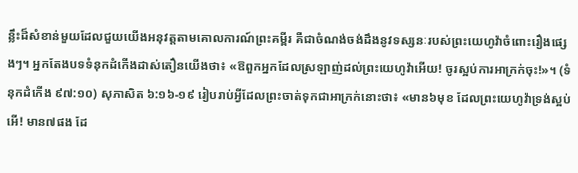ន្លឹះដ៏សំខាន់មួយដែលជួយយើងអនុវត្តតាមគោលការណ៍ព្រះគម្ពីរ គឺជាចំណង់ចង់ដឹងនូវទស្សនៈរបស់ព្រះយេហូវ៉ាចំពោះរឿងផ្សេងៗ។ អ្នកតែងបទទំនុកដំកើងដាស់តឿនយើងថា៖ «ឱពួកអ្នកដែលស្រឡាញ់ដល់ព្រះយេហូវ៉ាអើយ! ចូរស្អប់ការអាក្រក់ចុះ!»។ (ទំនុកដំកើង ៩៧:១០) សុភាសិត ៦:១៦-១៩ រៀបរាប់អ្វីដែលព្រះចាត់ទុកជាអាក្រក់នោះថា៖ «មាន៦មុខ ដែលព្រះយេហូវ៉ាទ្រង់ស្អប់ អើ! មាន៧ផង ដែ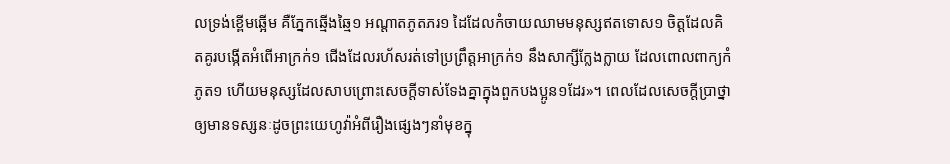លទ្រង់ខ្ពើមឆ្អើម គឺភ្នែកឆ្មើងឆ្មៃ១ អណ្ដាតភូតភរ១ ដៃដែលកំចាយឈាមមនុស្សឥតទោស១ ចិត្តដែលគិតគូរបង្កើតអំពើអាក្រក់១ ជើងដែលរហ័សរត់ទៅប្រព្រឹត្តអាក្រក់១ នឹងសាក្សីក្លែងក្លាយ ដែលពោលពាក្យកំភូត១ ហើយមនុស្សដែលសាបព្រោះសេចក្ដីទាស់ទែងគ្នាក្នុងពួកបងប្អូន១ដែរ»។ ពេលដែលសេចក្ដីប្រាថ្នាឲ្យមានទស្សនៈដូចព្រះយេហូវ៉ាអំពីរឿងផ្សេងៗនាំមុខក្នុ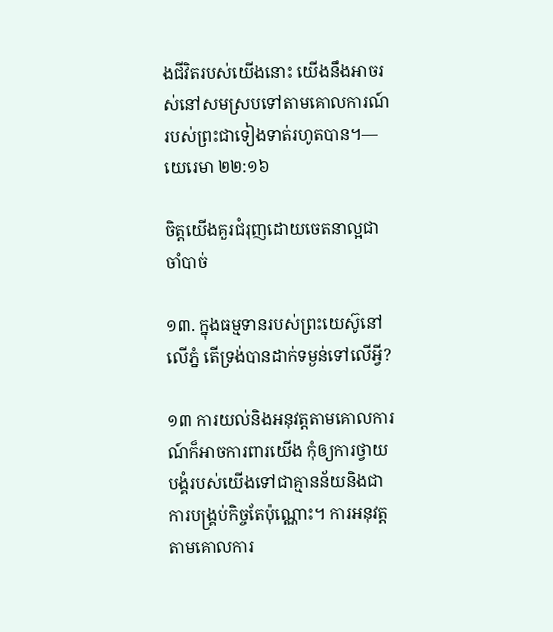ងជីវិតរបស់យើងនោះ យើងនឹងអាចរស់នៅសមស្របទៅតាមគោលការណ៍របស់ព្រះជាទៀងទាត់រហូតបាន។—យេរេមា ២២:១៦

ចិត្តយើងគួរជំរុញដោយចេតនាល្អជាចាំបាច់

១៣. ក្នុងធម្មទានរបស់ព្រះយេស៊ូនៅលើភ្នំ តើទ្រង់បានដាក់ទម្ងន់ទៅលើអ្វី?

១៣ ការយល់និងអនុវត្តតាមគោលការណ៍ក៏អាចការពារយើង កុំឲ្យការថ្វាយបង្គំរបស់យើងទៅជាគ្មានន័យនិងជាការបង្គ្រប់កិច្ចតែប៉ុណ្ណោះ។ ការអនុវត្តតាមគោលការ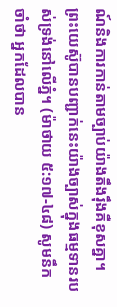ណ៍និងការកាន់តាមច្បាប់យ៉ាងតឹងរ៉ឹងគឺខុសគ្នា។ ព្រះយេស៊ូបានបញ្ជាក់នេះយ៉ាងច្បាស់ក្នុងធម្មទានរបស់ទ្រង់នៅលើភ្នំ។ (ម៉ាថាយ ៥:១៧-៤៨) សូមនឹកចាំថា អ្នកដែលបាន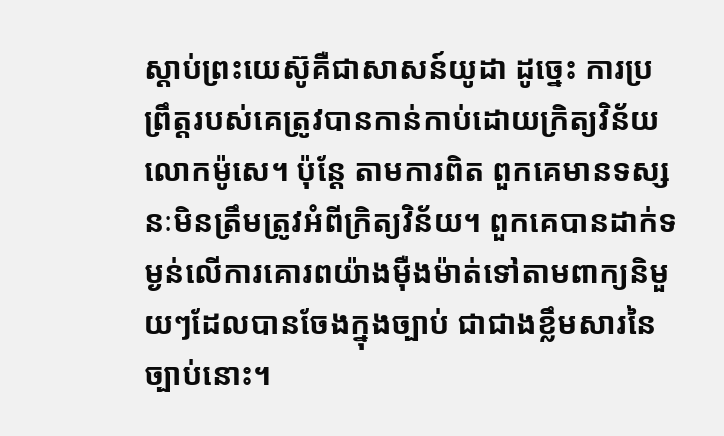ស្ដាប់ព្រះយេស៊ូគឺជាសាសន៍យូដា ដូច្នេះ ការប្រព្រឹត្តរបស់គេត្រូវបានកាន់កាប់ដោយក្រិត្យវិន័យលោកម៉ូសេ។ ប៉ុន្តែ តាមការពិត ពួកគេមានទស្សនៈមិនត្រឹមត្រូវអំពីក្រិត្យវិន័យ។ ពួកគេបានដាក់ទម្ងន់លើការគោរពយ៉ាងម៉ឺងម៉ាត់ទៅតាមពាក្យនិមួយៗដែលបានចែងក្នុងច្បាប់ ជាជាងខ្លឹមសារនៃច្បាប់នោះ។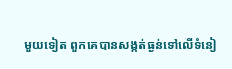មួយទៀត ពួកគេបានសង្កត់ធ្ងន់ទៅលើទំនៀ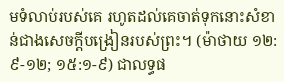មទំលាប់របស់គេ រហូតដល់គេចាត់ទុកនោះសំខាន់ជាងសេចក្ដីបង្រៀនរបស់ព្រះ។ (ម៉ាថាយ ១២:៩-១២; ១៥:១-៩) ជាលទ្ធផ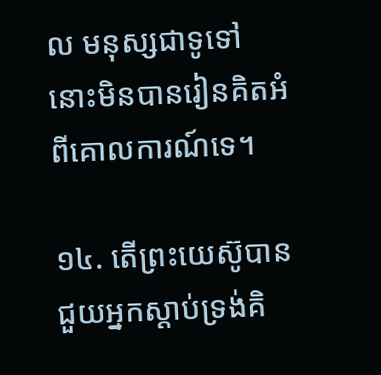ល មនុស្សជាទូទៅនោះមិនបានរៀនគិតអំពីគោលការណ៍ទេ។

១៤. តើព្រះយេស៊ូបានជួយអ្នកស្ដាប់ទ្រង់គិ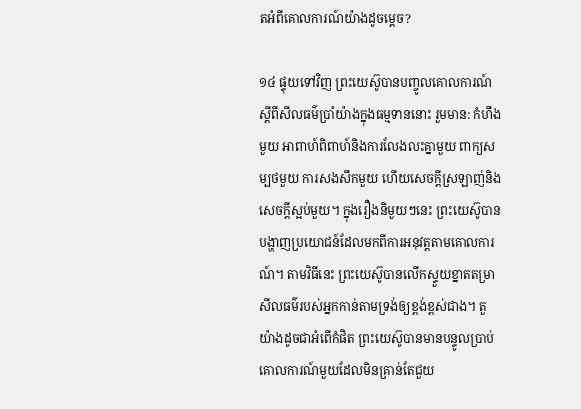តអំពីគោលការណ៍យ៉ាងដូចម្ដេច?

១៤ ផ្ទុយទៅវិញ ព្រះយេស៊ូបានបញ្ចូលគោលការណ៍ស្តីពីសីលធម៌ប្រាំយ៉ាងក្នុងធម្មទាននោះ រួមមាន: កំហឹងមួយ អាពាហ៍ពិពាហ៍និងការលែងលះគ្នាមួយ ពាក្យសម្បថមួយ ការសងសឹកមួយ ហើយសេចក្ដីស្រឡាញ់និងសេចក្ដីស្អប់មួយ។ ក្នុងរឿងនិមួយៗនេះ ព្រះយេស៊ូបានបង្ហាញប្រយោជន៍ដែលមកពីការអនុវត្តតាមគោលការណ៍។ តាមវិធីនេះ ព្រះយេស៊ូបានលើកស្ទួយខ្នាតតម្រាសីលធម៌របស់អ្នកកាន់តាមទ្រង់ឲ្យខ្ពង់ខ្ពស់ជាង។ តួយ៉ាងដូចជាអំពើកំផិត ព្រះយេស៊ូបានមានបន្ទូលប្រាប់គោលការណ៍មួយដែលមិនគ្រាន់តែជួយ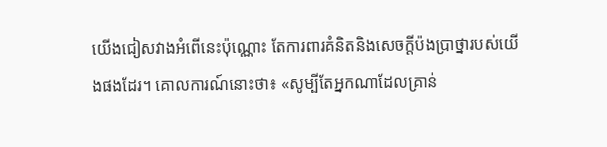យើងជៀសវាងអំពើនេះប៉ុណ្ណោះ តែការពារគំនិតនិងសេចក្ដីប៉ងប្រាថ្នារបស់យើងផងដែរ។ គោលការណ៍នោះថា៖ «សូម្បីតែអ្នកណាដែលគ្រាន់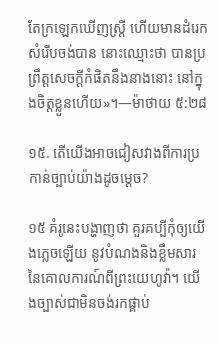តែក្រឡេកឃើញស្ត្រី ហើយមានដំរេកសំរើបចង់បាន នោះឈ្មោះថា បានប្រព្រឹត្តសេចក្ដីកំផិតនឹងនាងនោះ នៅក្នុងចិត្តខ្លួនហើយ»។—ម៉ាថាយ ៥:២៨

១៥. តើយើងអាចជៀសវាងពីការប្រកាន់ច្បាប់យ៉ាងដូចម្ដេច?

១៥ គំរូនេះបង្ហាញថា គួរគប្បីកុំឲ្យយើងភ្លេចឡើយ នូវបំណងនិងខ្លឹមសារនៃគោលការណ៍ពីព្រះយេហូវ៉ា។ យើងច្បាស់ជាមិនចង់រកផ្គាប់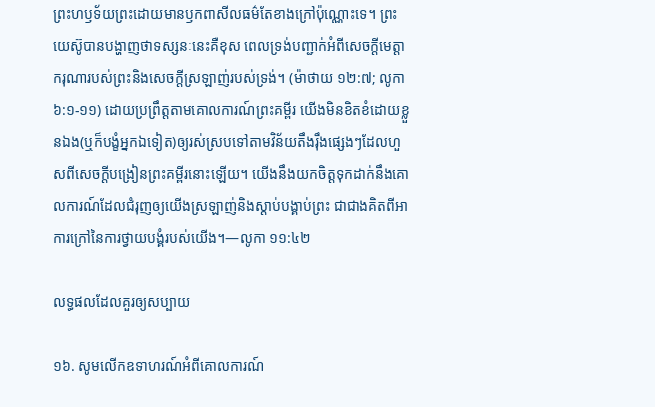ព្រះហឫទ័យព្រះដោយមានឫកពាសីលធម៌តែខាងក្រៅប៉ុណ្ណោះទេ។ ព្រះយេស៊ូបានបង្ហាញថាទស្សនៈនេះគឺខុស ពេលទ្រង់បញ្ជាក់អំពីសេចក្ដីមេត្ដាករុណារបស់ព្រះនិងសេចក្ដីស្រឡាញ់របស់ទ្រង់។ (ម៉ាថាយ ១២:៧; លូកា ៦:១-១១) ដោយប្រព្រឹត្តតាមគោលការណ៍ព្រះគម្ពីរ យើងមិនខិតខំដោយខ្លួនឯង(ឬក៏បង្ខំអ្នកឯទៀត)ឲ្យរស់ស្របទៅតាមវិន័យតឹងរ៉ឹងផ្សេងៗដែលហួសពីសេចក្ដីបង្រៀនព្រះគម្ពីរនោះឡើយ។ យើងនឹងយកចិត្តទុកដាក់នឹងគោលការណ៍ដែលជំរុញឲ្យយើងស្រឡាញ់និងស្ដាប់បង្គាប់ព្រះ ជាជាងគិតពីអាការក្រៅនៃការថ្វាយបង្គំរបស់យើង។—លូកា ១១:៤២

លទ្ធផលដែលគួរឲ្យសប្បាយ

១៦. សូមលើកឧទាហរណ៍អំពីគោលការណ៍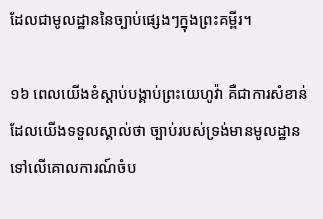ដែលជាមូលដ្ឋាននៃច្បាប់ផ្សេងៗក្នុងព្រះគម្ពីរ។

១៦ ពេលយើងខំស្ដាប់បង្គាប់ព្រះយេហូវ៉ា គឺជាការសំខាន់ដែលយើងទទួលស្គាល់ថា ច្បាប់របស់ទ្រង់មានមូលដ្ឋានទៅលើគោលការណ៍ចំប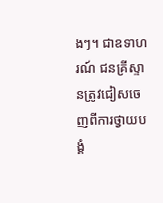ងៗ។ ជាឧទាហរណ៍ ជនគ្រីស្ទានត្រូវជៀសចេញពីការថ្វាយបង្គំ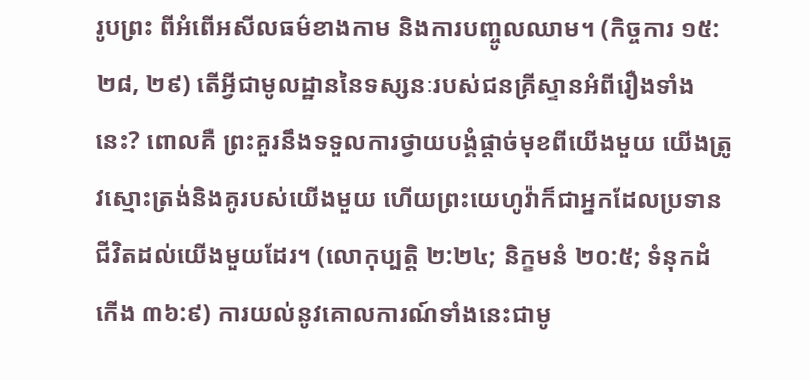រូបព្រះ ពីអំពើអសីលធម៌ខាងកាម និងការបញ្ចូលឈាម។ (កិច្ចការ ១៥:២៨, ២៩) តើអ្វីជាមូលដ្ឋាននៃទស្សនៈរបស់ជនគ្រីស្ទានអំពីរឿងទាំងនេះ? ពោលគឺ ព្រះគួរនឹងទទួលការថ្វាយបង្គំផ្ដាច់មុខពីយើងមួយ យើងត្រូវស្មោះត្រង់និងគូរបស់យើងមួយ ហើយព្រះយេហូវ៉ាក៏ជាអ្នកដែលប្រទានជីវិតដល់យើងមួយដែរ។ (លោកុប្បត្តិ ២:២៤; និក្ខមនំ ២០:៥; ទំនុកដំកើង ៣៦:៩) ការយល់នូវគោលការណ៍ទាំងនេះជាមូ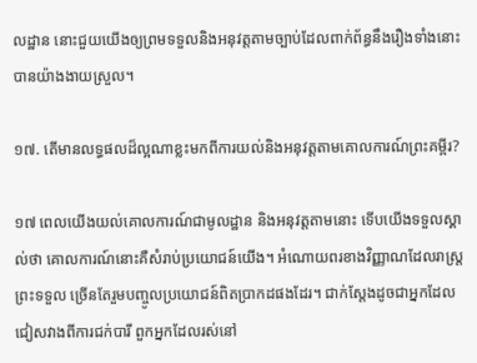លដ្ឋាន នោះជួយយើងឲ្យព្រមទទួលនិងអនុវត្តតាមច្បាប់ដែលពាក់ព័ន្ធនឹងរឿងទាំងនោះបានយ៉ាងងាយស្រួល។

១៧. តើមានលទ្ធផលដ៏ល្អណាខ្លះមកពីការយល់និងអនុវត្តតាមគោលការណ៍ព្រះគម្ពីរ?

១៧ ពេលយើងយល់គោលការណ៍ជាមូលដ្ឋាន និងអនុវត្តតាមនោះ ទើបយើងទទួលស្គាល់ថា គោលការណ៍នោះគឺសំរាប់ប្រយោជន៍យើង។ អំណោយពរខាងវិញ្ញាណដែលរាស្ត្រព្រះទទួល ច្រើនតែរួមបញ្ចូលប្រយោជន៍ពិតប្រាកដផងដែរ។ ជាក់ស្តែងដូចជាអ្នកដែលជៀសវាងពីការជក់បារី ពួកអ្នកដែលរស់នៅ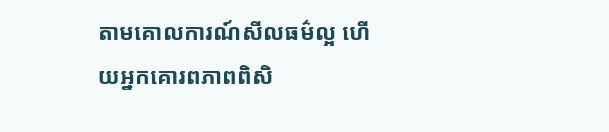តាមគោលការណ៍សីលធម៌ល្អ ហើយអ្នកគោរពភាពពិសិ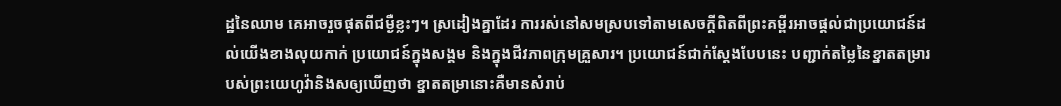ដ្ឋនៃឈាម គេអាចរួចផុតពីជម្ងឺខ្លះៗ។ ស្រដៀងគ្នាដែរ ការរស់នៅសមស្របទៅតាមសេចក្ដីពិតពីព្រះគម្ពីរអាចផ្ដល់ជាប្រយោជន៍ដល់យើងខាងលុយកាក់ ប្រយោជន៍ក្នុងសង្គម និងក្នុងជីវភាពក្រុមគ្រួសារ។ ប្រយោជន៍ជាក់ស្តែងបែបនេះ បញ្ជាក់តម្លៃនៃខ្នាតតម្រារបស់ព្រះយេហូវ៉ានិងសឲ្យឃើញថា ខ្នាតតម្រានោះគឺមានសំរាប់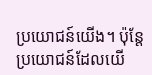ប្រយោជន៍យើង។ ប៉ុន្តែ ប្រយោជន៍ដែលយើ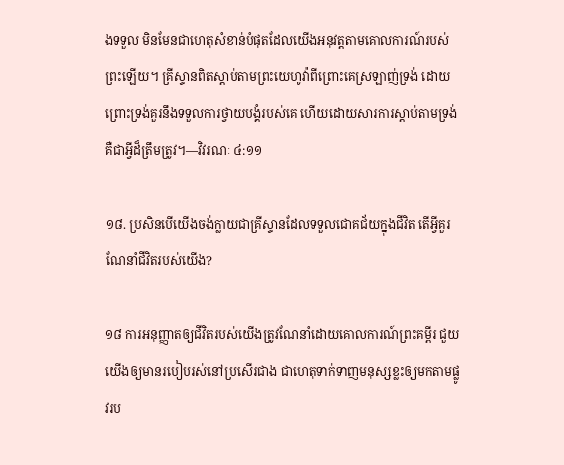ងទទួល មិនមែនជាហេតុសំខាន់បំផុតដែលយើងអនុវត្តតាមគោលការណ៍របស់ព្រះឡើយ។ គ្រីស្ទានពិតស្ដាប់តាមព្រះយេហូវ៉ាពីព្រោះគេស្រឡាញ់ទ្រង់ ដោយព្រោះទ្រង់គួរនឹងទទួលការថ្វាយបង្គំរបស់គេ ហើយដោយសារការស្ដាប់តាមទ្រង់គឺជាអ្វីដ៏ត្រឹមត្រូវ។—វិវរណៈ ៤:១១

១៨. ប្រសិនបើយើងចង់ក្លាយជាគ្រីស្ទានដែលទទួលជោគជ័យក្នុងជីវិត តើអ្វីគួរណែនាំជីវិតរបស់យើង?

១៨ ការអនុញ្ញាតឲ្យជីវិតរបស់យើងត្រូវណែនាំដោយគោលការណ៍ព្រះគម្ពីរ ជួយយើងឲ្យមានរបៀបរស់នៅប្រសើរជាង ជាហេតុទាក់ទាញមនុស្សខ្លះឲ្យមកតាមផ្លូវរប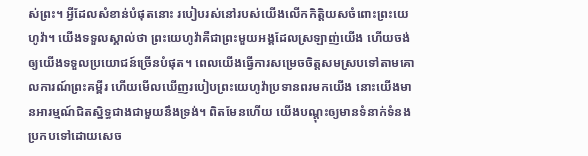ស់ព្រះ។ អ្វីដែលសំខាន់បំផុតនោះ របៀបរស់នៅរបស់យើងលើកកិត្ដិយសចំពោះព្រះយេហូវ៉ា។ យើងទទួលស្គាល់ថា ព្រះយេហូវ៉ាគឺជាព្រះមួយអង្គដែលស្រឡាញ់យើង ហើយចង់ឲ្យយើងទទួលប្រយោជន៍ច្រើនបំផុត។ ពេលយើងធ្វើការសម្រេចចិត្តសមស្របទៅតាមគោលការណ៍ព្រះគម្ពីរ ហើយមើលឃើញរបៀបព្រះយេហូវ៉ាប្រទានពរមកយើង នោះយើងមានអារម្មណ៍ជិតស្និទ្ធជាងជាមួយនឹងទ្រង់។ ពិតមែនហើយ យើងបណ្ដុះឲ្យមានទំនាក់ទំនងប្រកបទៅដោយសេច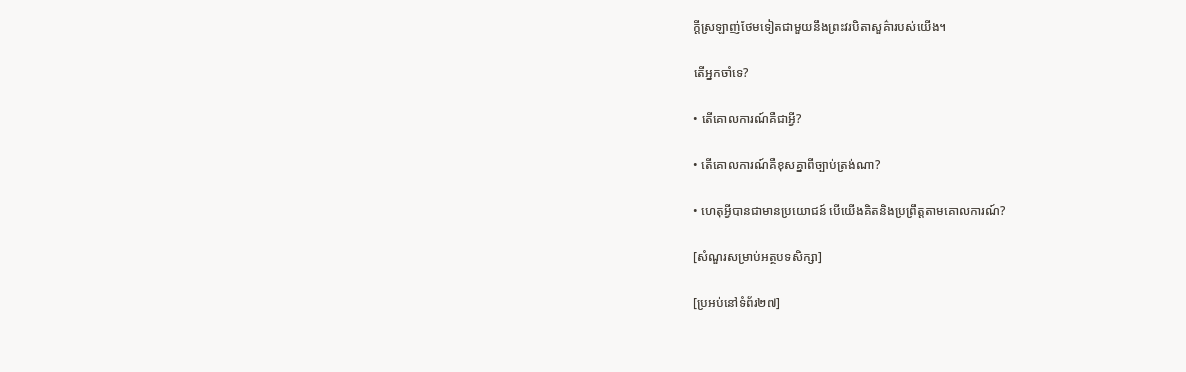ក្ដីស្រឡាញ់ថែមទៀតជាមួយនឹងព្រះវរបិតាសួគ៌ារបស់យើង។

តើអ្នកចាំទេ?

• តើគោលការណ៍គឺជាអ្វី?

• តើគោលការណ៍គឺខុសគ្នាពីច្បាប់ត្រង់ណា?

• ហេតុអ្វីបានជាមានប្រយោជន៍ បើយើងគិតនិងប្រព្រឹត្តតាមគោលការណ៍?

[សំណួរសម្រាប់អត្ថបទសិក្សា]

[ប្រអប់នៅទំព័រ២៧]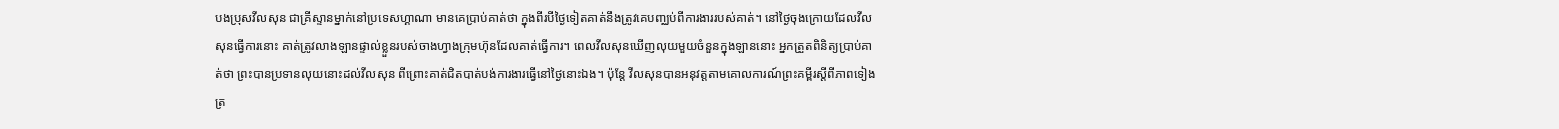បងប្រុសវីលសុន ជាគ្រីស្ទានម្នាក់នៅប្រទេសហ្គាណា មានគេប្រាប់គាត់ថា ក្នុងពីរបីថ្ងៃទៀតគាត់នឹងត្រូវគេបញ្ឈប់ពីការងាររបស់គាត់។ នៅថ្ងៃចុងក្រោយដែលវីលសុនធ្វើការនោះ គាត់ត្រូវលាងឡានផ្ទាល់ខ្លួនរបស់ចាងហ្វាងក្រុមហ៊ុនដែលគាត់ធ្វើការ។ ពេលវីលសុនឃើញលុយមួយចំនួនក្នុងឡាននោះ អ្នកត្រួតពិនិត្យប្រាប់គាត់ថា ព្រះបានប្រទានលុយនោះដល់វីលសុន ពីព្រោះគាត់ជិតបាត់បង់ការងារធ្វើនៅថ្ងៃនោះឯង។ ប៉ុន្តែ វីលសុនបានអនុវត្តតាមគោលការណ៍ព្រះគម្ពីរស្តីពីភាពទៀងត្រ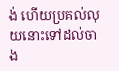ង់ ហើយប្រគល់លុយនោះទៅដល់ចាង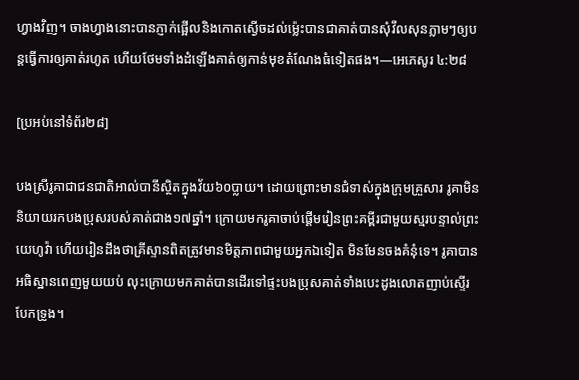ហ្វាងវិញ។ ចាងហ្វាងនោះបានភ្ញាក់ផ្អើលនិងកោតស្ងើចដល់ម្ល៉េះបានជាគាត់បានសុំវីលសុនភ្លាមៗឲ្យបន្តធ្វើការឲ្យគាត់រហូត ហើយថែមទាំងដំឡើងគាត់ឲ្យកាន់មុខតំណែងធំទៀតផង។—អេភេសូរ ៤:២៨

[ប្រអប់នៅទំព័រ២៨]

បងស្រីរូគាជាជនជាតិអាល់បានីស្ថិតក្នុងវ័យ៦០ប្លាយ។ ដោយព្រោះមានជំទាស់ក្នុងក្រុមគ្រួសារ រូគាមិននិយាយរកបងប្រុសរបស់គាត់ជាង១៧ឆ្នាំ។ ក្រោយមករូគាចាប់ផ្ដើមរៀនព្រះគម្ពីរជាមួយស្មរបន្ទាល់ព្រះយេហូវ៉ា ហើយរៀនដឹងថាគ្រីស្ទានពិតត្រូវមានមិត្តភាពជាមួយអ្នកឯទៀត មិនមែនចងគំនុំទេ។ រូគាបានអធិស្ឋានពេញមួយយប់ លុះក្រោយមកគាត់បានដើរទៅផ្ទះបងប្រុសគាត់ទាំងបេះដូងលោតញាប់ស្ទើរបែកទ្រូង។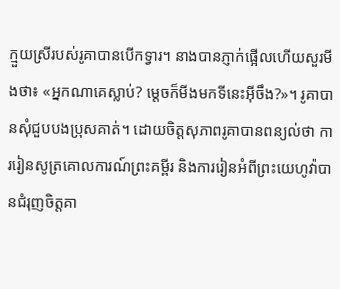ក្មួយស្រីរបស់រូគាបានបើកទ្វារ។ នាងបានភ្ញាក់ផ្អើលហើយសួរមីងថា៖ «អ្នកណាគេស្លាប់? ម្ដេចក៏មីងមកទីនេះអ៊ីចឹង?»។ រូគាបានសុំជួបបងប្រុសគាត់។ ដោយចិត្តសុភាពរូគាបានពន្យល់ថា ការរៀនសូត្រគោលការណ៍ព្រះគម្ពីរ និងការរៀនអំពីព្រះយេហូវ៉ាបានជំរុញចិត្តគា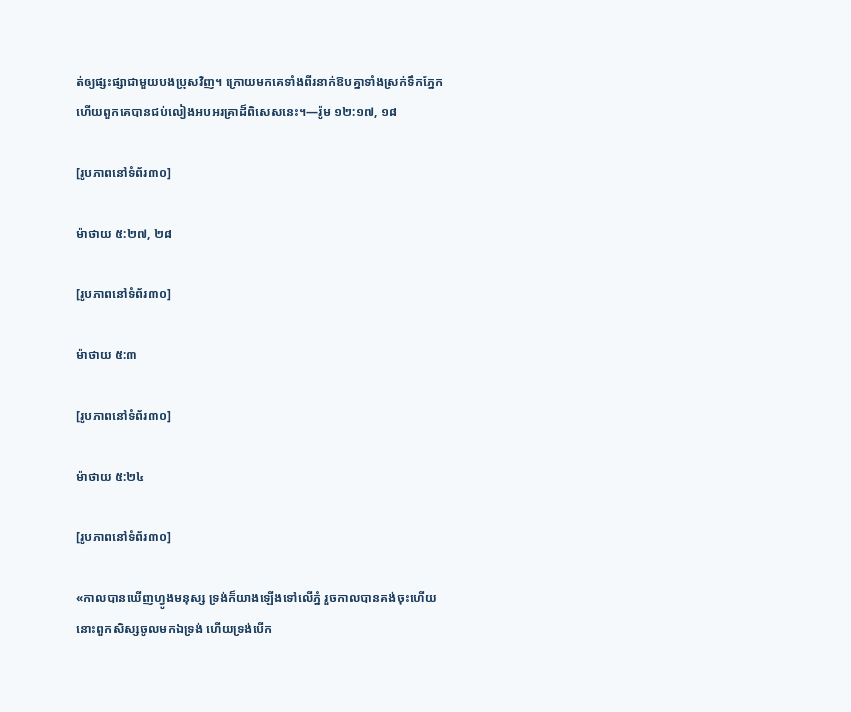ត់ឲ្យផ្សះផ្សាជាមួយបងប្រុសវិញ។ ក្រោយមកគេទាំងពីរនាក់ឱបគ្នាទាំងស្រក់ទឹកភ្នែក ហើយពួកគេបានជប់លៀងអបអរគ្រាដ៏ពិសេសនេះ។—រ៉ូម ១២:១៧, ១៨

[រូបភាពនៅទំព័រ៣០]

ម៉ាថាយ ៥:២៧, ២៨

[រូបភាពនៅទំព័រ៣០]

ម៉ាថាយ ៥:៣

[រូបភាពនៅទំព័រ៣០]

ម៉ាថាយ ៥:២៤

[រូបភាពនៅទំព័រ៣០]

«កាលបានឃើញហ្វូងមនុស្ស ទ្រង់ក៏យាងឡើងទៅលើភ្នំ រួចកាលបានគង់ចុះហើយ នោះពួកសិស្សចូលមកឯទ្រង់ ហើយទ្រង់បើក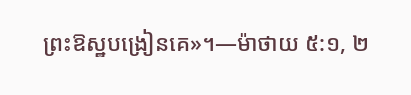ព្រះឱស្ឋបង្រៀនគេ»។—ម៉ាថាយ ៥:១, ២